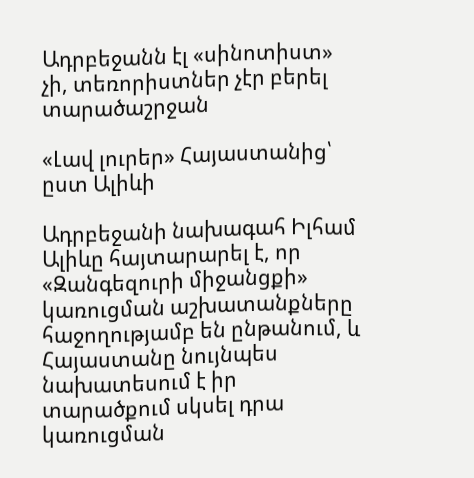Ադրբեջանն էլ «սինոտիստ» չի, տեռորիստներ չէր բերել տարածաշրջան

«Լավ լուրեր» Հայաստանից՝ ըստ Ալիևի

Ադրբեջանի նախագահ Իլհամ Ալիևը հայտարարել է, որ «Զանգեզուրի միջանցքի» կառուցման աշխատանքները հաջողությամբ են ընթանում, և Հայաստանը նույնպես նախատեսում է իր տարածքում սկսել դրա կառուցման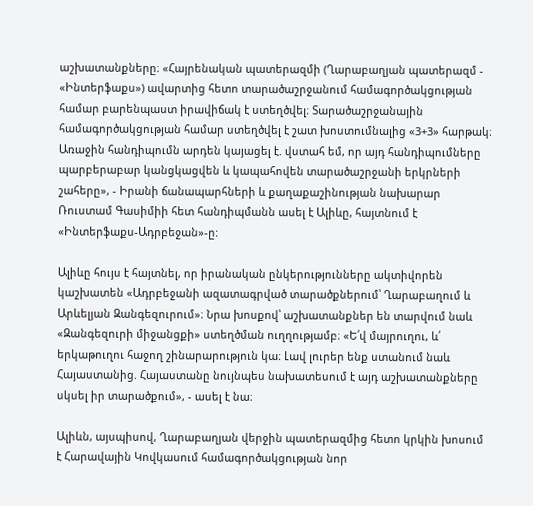աշխատանքները։ «Հայրենական պատերազմի (Ղարաբաղյան պատերազմ - «Ինտերֆաքս») ավարտից հետո տարածաշրջանում համագործակցության համար բարենպաստ իրավիճակ է ստեղծվել։ Տարածաշրջանային համագործակցության համար ստեղծվել է շատ խոստումնալից «3+3» հարթակ։ Առաջին հանդիպումն արդեն կայացել է. վստահ եմ, որ այդ հանդիպումները պարբերաբար կանցկացվեն և կապահովեն տարածաշրջանի երկրների շահերը», - Իրանի ճանապարհների և քաղաքաշինության նախարար Ռուստամ Գասիմիի հետ հանդիպմանն ասել է Ալիևը, հայտնում է «Ինտերֆաքս-Ադրբեջան»-ը:

Ալիևը հույս է հայտնել, որ իրանական ընկերությունները ակտիվորեն կաշխատեն «Ադրբեջանի ազատագրված տարածքներում՝ Ղարաբաղում և Արևելյան Զանգեզուրում»։ Նրա խոսքով՝ աշխատանքներ են տարվում նաև «Զանգեզուրի միջանցքի» ստեղծման ուղղությամբ։ «Ե՛վ մայրուղու, և՛ երկաթուղու հաջող շինարարություն կա։ Լավ լուրեր ենք ստանում նաև Հայաստանից. Հայաստանը նույնպես նախատեսում է այդ աշխատանքները սկսել իր տարածքում», - ասել է նա։

Ալիևն, այսպիսով, Ղարաբաղյան վերջին պատերազմից հետո կրկին խոսում է Հարավային Կովկասում համագործակցության նոր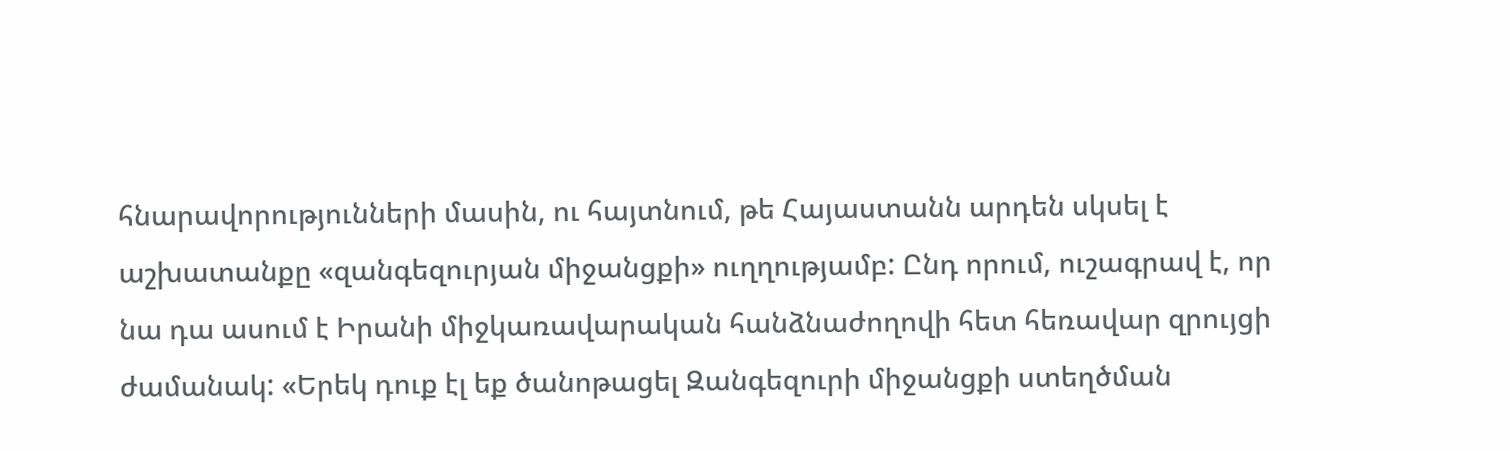հնարավորությունների մասին, ու հայտնում, թե Հայաստանն արդեն սկսել է աշխատանքը «զանգեզուրյան միջանցքի» ուղղությամբ: Ընդ որում, ուշագրավ է, որ նա դա ասում է Իրանի միջկառավարական հանձնաժողովի հետ հեռավար զրույցի ժամանակ: «Երեկ դուք էլ եք ծանոթացել Զանգեզուրի միջանցքի ստեղծման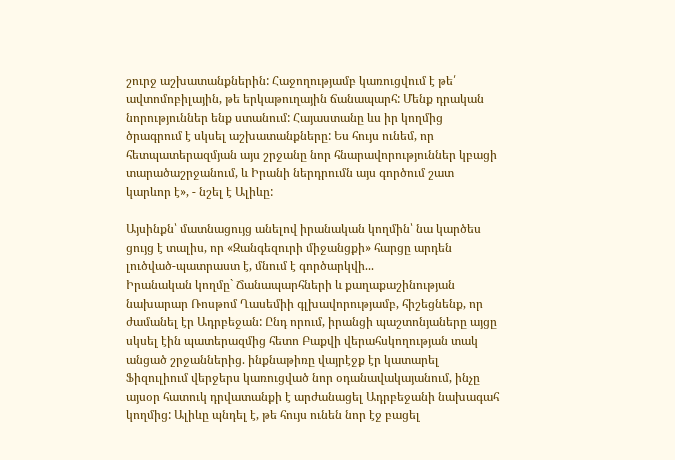շուրջ աշխատանքներին: Հաջողությամբ կառուցվում է թե՛ ավտոմոբիլային, թե երկաթուղային ճանապարհ: Մենք դրական նորություններ ենք ստանում: Հայաստանը ևս իր կողմից ծրագրում է սկսել աշխատանքները: Ես հույս ունեմ, որ հետպատերազմյան այս շրջանը նոր հնարավորություններ կբացի տարածաշրջանում, և Իրանի ներդրումն այս գործում շատ կարևոր է», - նշել է Ալիևը:

Այսինքն՝ մատնացույց անելով իրանական կողմին՝ նա կարծես ցույց է տալիս, որ «Զանգեզուրի միջանցքի» հարցը արդեն լուծված-պատրաստ է, մնում է գործարկվի...
Իրանական կողմը` Ճանապարհների և քաղաքաշինության նախարար Ռոսթոմ Ղասեմիի գլխավորությամբ, հիշեցնենք, որ ժամանել էր Ադրբեջան: Ընդ որում, իրանցի պաշտոնյաները այցը սկսել էին պատերազմից հետո Բաքվի վերահսկողության տակ անցած շրջաններից. ինքնաթիռը վայրէջք էր կատարել Ֆիզուլիում վերջերս կառուցված նոր օդանավակայանում, ինչը այսօր հատուկ դրվատանքի է արժանացել Ադրբեջանի նախագահ կողմից: Ալիևը պնդել է, թե հույս ունեն նոր էջ բացել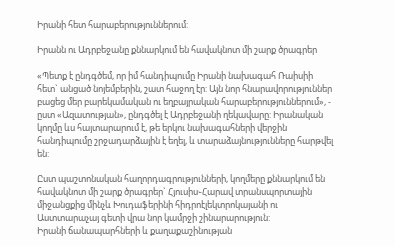Իրանի հետ հարաբերություններում:

Իրանն ու Ադրբեջանը քննարկում են հավակնոտ մի շարք ծրագրեր

«Պետք է ընդգծեմ, որ իմ հանդիպումը Իրանի նախագահ Ռաիսիի հետ` անցած նոյեմբերին, շատ հաջող էր: Այն նոր հնարավորություններ բացեց մեր բարեկամական ու եղբայրական հարաբերություններում», - ըստ «Ազատության», ընդգծել է Ադրբեջանի ղեկավարը: Իրանական կողմը ևս հայտարարում է, թե երկու նախագահների վերջին հանդիպումը շրջադարձային է եղել, և տարաձայնությունները հարթվել են:

Ըստ պաշտոնական հաղորդագրությունների, կողմերը քննարկում են հավակնոտ մի շարք ծրագրեր` Հյուսիս֊Հարավ տրանսպորտային միջանցքից մինչև Խուդաֆերինի հիդրոէլեկտրոկայանի ու Աստտարաչայ գետի վրա նոր կամրջի շինարարություն:
Իրանի ճանապարհների և քաղաքաշինության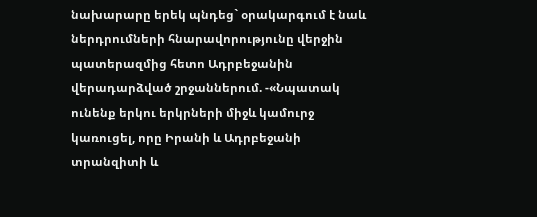նախարարը երեկ պնդեց` օրակարգում է նաև ներդրումների հնարավորությունը վերջին պատերազմից հետո Ադրբեջանին վերադարձված շրջաններում. -«Նպատակ ունենք երկու երկրների միջև կամուրջ կառուցել, որը Իրանի և Ադրբեջանի տրանզիտի և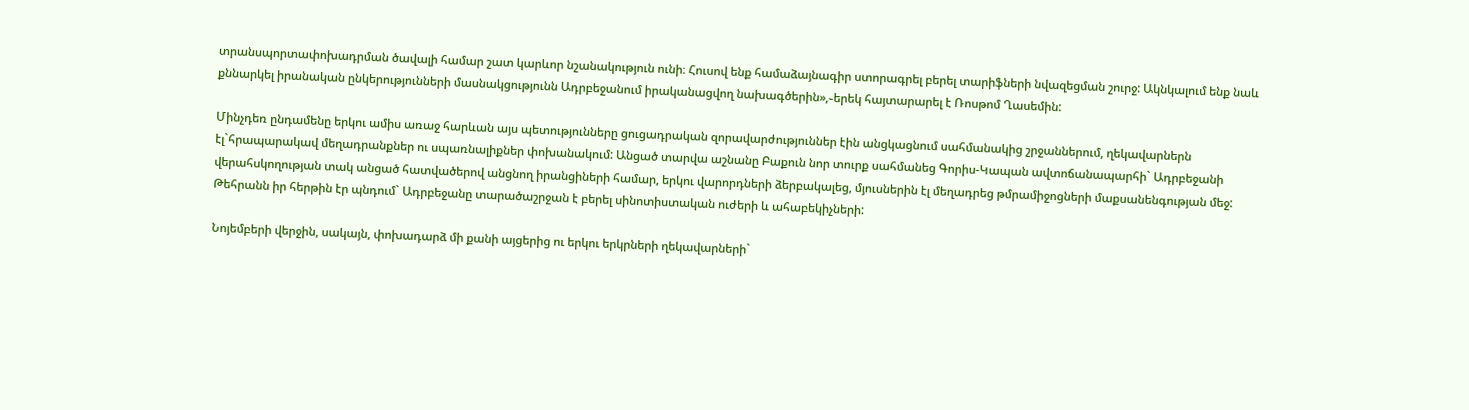տրանսպորտափոխադրման ծավալի համար շատ կարևոր նշանակություն ունի։ Հուսով ենք համաձայնագիր ստորագրել բերել տարիֆների նվազեցման շուրջ: Ակնկալում ենք նաև քննարկել իրանական ընկերությունների մասնակցությունն Ադրբեջանում իրականացվող նախագծերին»,֊երեկ հայտարարել է Ռոսթոմ Ղասեմին:

Մինչդեռ ընդամենը երկու ամիս առաջ հարևան այս պետությունները ցուցադրական զորավարժություններ էին անցկացնում սահմանակից շրջաններում, ղեկավարներն էլ`հրապարակավ մեղադրանքներ ու սպառնալիքներ փոխանակում: Անցած տարվա աշնանը Բաքուն նոր տուրք սահմանեց Գորիս-Կապան ավտոճանապարհի` Ադրբեջանի վերահսկողության տակ անցած հատվածերով անցնող իրանցիների համար, երկու վարորդների ձերբակալեց, մյուսներին էլ մեղադրեց թմրամիջոցների մաքսանենգության մեջ: Թեհրանն իր հերթին էր պնդում` Ադրբեջանը տարածաշրջան է բերել սինոտիստական ուժերի և ահաբեկիչների:

Նոյեմբերի վերջին, սակայն, փոխադարձ մի քանի այցերից ու երկու երկրների ղեկավարների`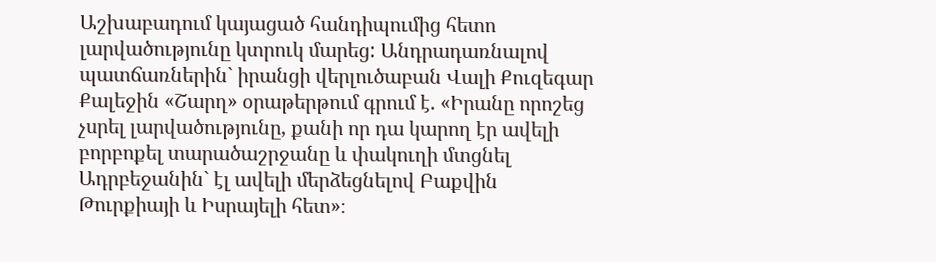Աշխաբադում կայացած հանդիպումից հետո լարվածությունը կտրուկ մարեց: Անդրադառնալով պատճառներին` իրանցի վերլուծաբան Վալի Քուզեգար Քալեջին «Շարղ» օրաթերթում գրում է. «Իրանը որոշեց չսրել լարվածությունը, քանի որ դա կարող էր ավելի բորբոքել տարածաշրջանը և փակուղի մտցնել Ադրբեջանին` էլ ավելի մերձեցնելով Բաքվին Թուրքիայի և Իսրայելի հետ»։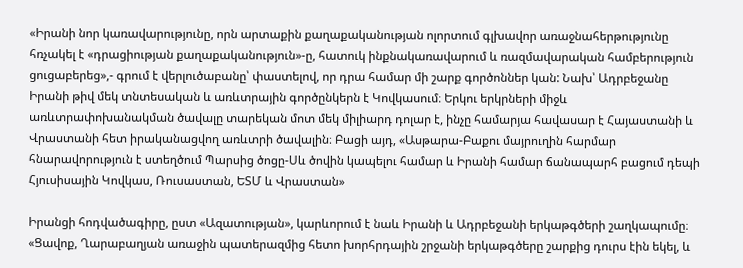«Իրանի նոր կառավարությունը, որն արտաքին քաղաքականության ոլորտում գլխավոր առաջնահերթությունը հռչակել է «դրացիության քաղաքականություն»-ը, հատուկ ինքնակառավարում և ռազմավարական համբերություն ցուցաբերեց»,- գրում է վերլուծաբանը՝ փաստելով, որ դրա համար մի շարք գործոններ կան: Նախ՝ Ադրբեջանը Իրանի թիվ մեկ տնտեսական և առևտրային գործընկերն է Կովկասում։ Երկու երկրների միջև առևտրափոխանակման ծավալը տարեկան մոտ մեկ միլիարդ դոլար է, ինչը համարյա հավասար է Հայաստանի և Վրաստանի հետ իրականացվող առևտրի ծավալին։ Բացի այդ, «Ասթարա-Բաքու մայրուղին հարմար հնարավորություն է ստեղծում Պարսից ծոցը-Սև ծովին կապելու համար և Իրանի համար ճանապարհ բացում դեպի Հյուսիսային Կովկաս, Ռուսաստան, ԵՏՄ և Վրաստան»

Իրանցի հոդվածագիրը, ըստ «Ազատության», կարևորում է նաև Իրանի և Ադրբեջանի երկաթգծերի շաղկապումը։ «Ցավոք, Ղարաբաղյան առաջին պատերազմից հետո խորհրդային շրջանի երկաթգծերը շարքից դուրս էին եկել, և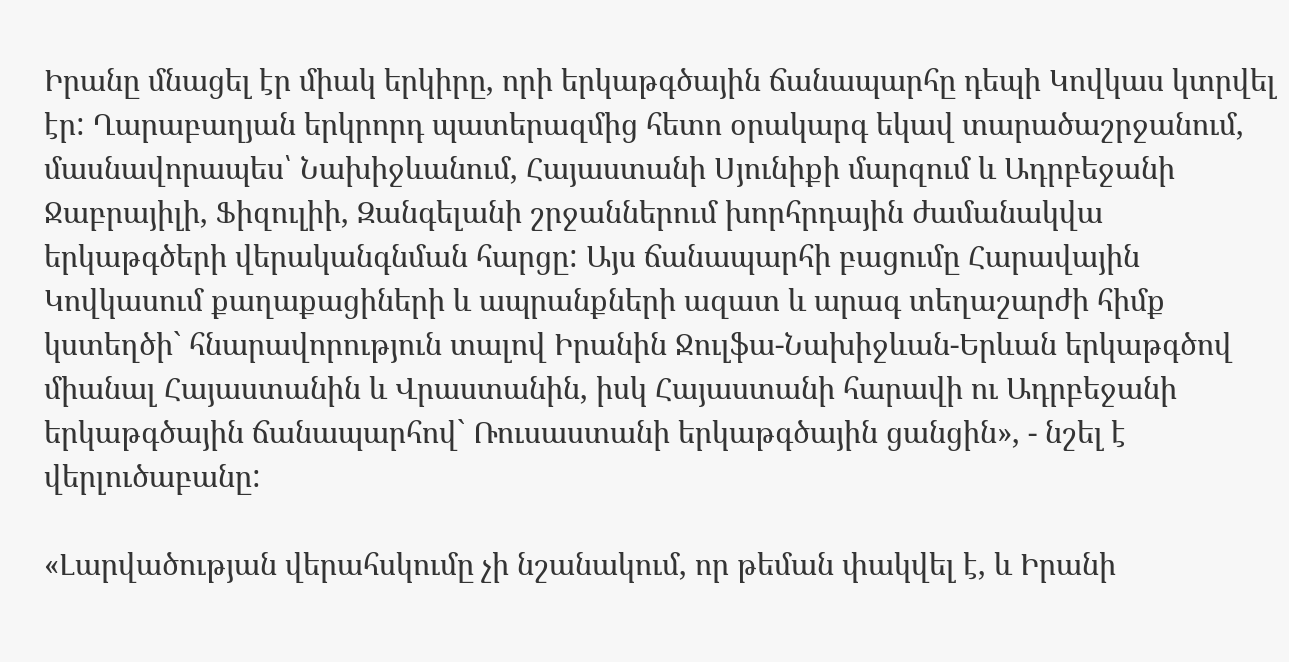Իրանը մնացել էր միակ երկիրը, որի երկաթգծային ճանապարհը դեպի Կովկաս կտրվել էր: Ղարաբաղյան երկրորդ պատերազմից հետո օրակարգ եկավ տարածաշրջանում, մասնավորապես՝ Նախիջևանում, Հայաստանի Սյունիքի մարզում և Ադրբեջանի Ջաբրայիլի, Ֆիզուլիի, Զանգելանի շրջաններում խորհրդային ժամանակվա երկաթգծերի վերականգնման հարցը: Այս ճանապարհի բացումը Հարավային Կովկասում քաղաքացիների և ապրանքների ազատ և արագ տեղաշարժի հիմք կստեղծի` հնարավորություն տալով Իրանին Ջուլֆա-Նախիջևան-Երևան երկաթգծով միանալ Հայաստանին և Վրաստանին, իսկ Հայաստանի հարավի ու Ադրբեջանի երկաթգծային ճանապարհով` Ռուսաստանի երկաթգծային ցանցին», - նշել է վերլուծաբանը:

«Լարվածության վերահսկումը չի նշանակում, որ թեման փակվել է, և Իրանի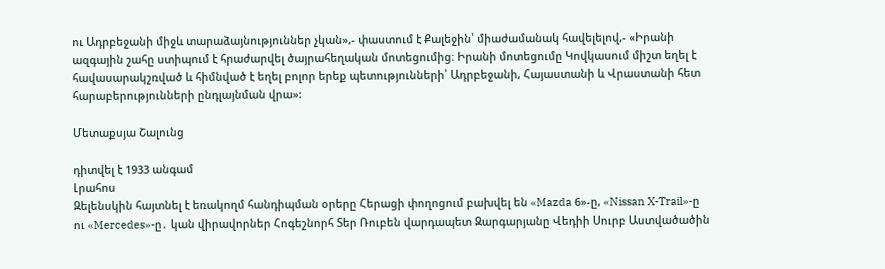ու Ադրբեջանի միջև տարաձայնություններ չկան»,- փաստում է Քալեջին՝ միաժամանակ հավելելով,- «Իրանի ազգային շահը ստիպում է հրաժարվել ծայրահեղական մոտեցումից։ Իրանի մոտեցումը Կովկասում միշտ եղել է հավասարակշռված և հիմնված է եղել բոլոր երեք պետությունների՝ Ադրբեջանի, Հայաստանի և Վրաստանի հետ հարաբերությունների ընդլայնման վրա»:

Մետաքսյա Շալունց

դիտվել է 1933 անգամ
Լրահոս
Զելենսկին հայտնել է եռակողմ հանդիպման օրերը Հերացի փողոցում բախվել են «Mazda 6»-ը, «Nissan X-Trail»-ը ու «Mercedes»-ը․ կան վիրավորներ Հոգեշնորհ Տեր Ռուբեն վարդապետ Զարգարյանը Վեդիի Սուրբ Աստվածածին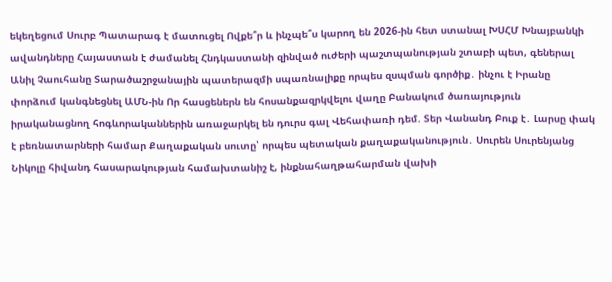եկեղեցում Սուրբ Պատարագ է մատուցել Ովքե՞ր և ինչպե՞ս կարող են 2026-ին հետ ստանալ ԽՍՀՄ Խնայբանկի ավանդները Հայաստան է ժամանել Հնդկաստանի զինված ուժերի պաշտպանության շտաբի պետ, գեներալ Անիլ Չաուհանը Տարածաշրջանային պատերազմի սպառնալիքը որպես զսպման գործիք․ ինչու է Իրանը փորձում կանգնեցնել ԱՄՆ-ին Որ հասցեներն են հոսանքազրկվելու վաղը Բանակում ծառայություն իրականացնող հոգևորականներին առաջարկել են դուրս գալ Վեհափառի դեմ. Տեր Վանանդ Բուք է․ Լարսը փակ է բեռնատարների համար Քաղաքական սուտը՝ որպես պետական քաղաքականություն․ Սուրեն Սուրենյանց Նիկոլը հիվանդ հասարակության համախտանիշ է, ինքնահաղթահարման վախի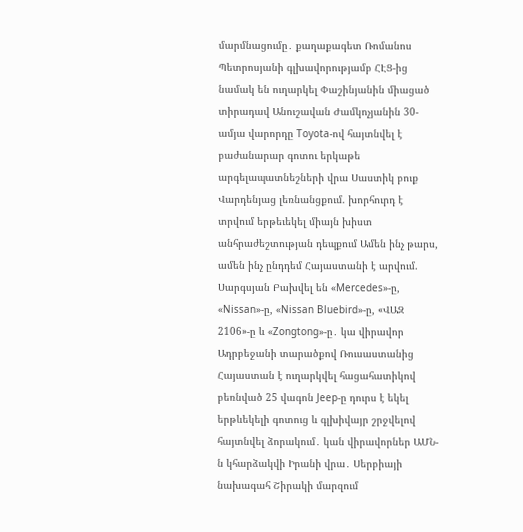մարմնացումը․ քաղաքագետ Ռոմանոս Պետրոսյանի գլխավորությամբ ՀԷՑ-ից նամակ են ուղարկել Փաշինյանին միացած տիրադավ Անուշավան Ժամկոչյանին 30-ամյա վարորդը Toyota-ով հայտնվել է բաժանարար գոտու երկաթե արգելապատնեշների վրա Սաստիկ բուք Վարդենյաց լեռնանցքում. խորհուրդ է տրվում երթեւեկել միայն խիստ անհրաժեշտության դեպքում Ամեն ինչ թարս, ամեն ինչ ընդդեմ Հայաստանի է արվում. Սարգսյան Բախվել են «Mercedes»-ը, «Nissan»-ը, «Nissan Bluebird»-ը, «ՎԱԶ 2106»-ը և «Zongtong»-ը․ կա վիրավոր Ադրբեջանի տարածքով Ռուսաստանից Հայաստան է ուղարկվել հացահատիկով բեռնված 25 վագոն Jeep-ը դուրս է եկել երթևեկելի գոտուց և գլխիվայր շրջվելով հայտնվել ձորակում․ կան վիրավորներ ԱՄՆ-ն կհարձակվի Իրանի վրա․ Սերբիայի նախագահ Շիրակի մարզում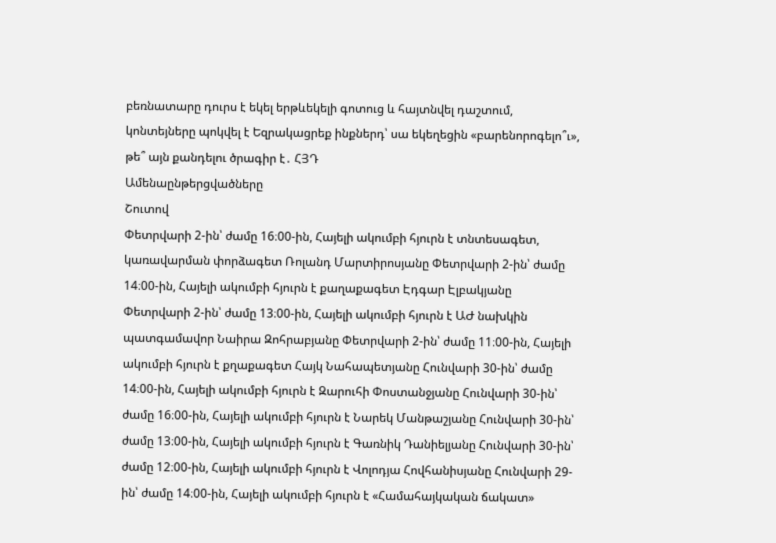բեռնատարը դուրս է եկել երթևեկելի գոտուց և հայտնվել դաշտում, կոնտեյները պոկվել է Եզրակացրեք ինքներդ՝ սա եկեղեցին «բարենորոգելո՞ւ», թե՞ այն քանդելու ծրագիր է․ ՀՅԴ
Ամենաընթերցվածները
Շուտով
Փետրվարի 2-ին՝ ժամը 16։00-ին, Հայելի ակումբի հյուրն է տնտեսագետ, կառավարման փորձագետ Ռոլանդ Մարտիրոսյանը Փետրվարի 2-ին՝ ժամը 14։00-ին, Հայելի ակումբի հյուրն է քաղաքագետ Էդգար Էլբակյանը Փետրվարի 2-ին՝ ժամը 13։00-ին, Հայելի ակումբի հյուրն է ԱԺ նախկին պատգամավոր Նաիրա Զոհրաբյանը Փետրվարի 2-ին՝ ժամը 11։00-ին, Հայելի ակումբի հյուրն է քղաքագետ Հայկ Նահապետյանը Հունվարի 30-ին՝ ժամը 14։00-ին, Հայելի ակումբի հյուրն է Զարուհի Փոստանջյանը Հունվարի 30-ին՝ ժամը 16։00-ին, Հայելի ակումբի հյուրն է Նարեկ Մանթաշյանը Հունվարի 30-ին՝ ժամը 13։00-ին, Հայելի ակումբի հյուրն է Գառնիկ Դանիելյանը Հունվարի 30-ին՝ ժամը 12։00-ին, Հայելի ակումբի հյուրն է Վոլոդյա Հովհանիսյանը Հունվարի 29-ին՝ ժամը 14։00-ին, Հայելի ակումբի հյուրն է «Համահայկական ճակատ»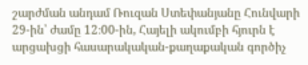շարժման անդամ Ռուզան Ստեփանյանը Հունվարի 29-ին՝ ժամը 12։00-ին, Հայելի ակումբի հյուրն է արցախցի հասարակական-քաղաքական գործիչ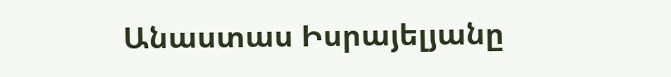Անաստաս Իսրայելյանը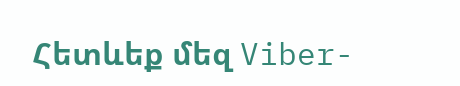Հետևեք մեզ Viber-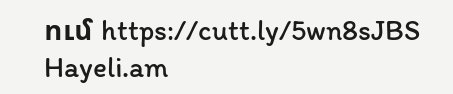ում https://cutt.ly/5wn8sJBS
Hayeli.am